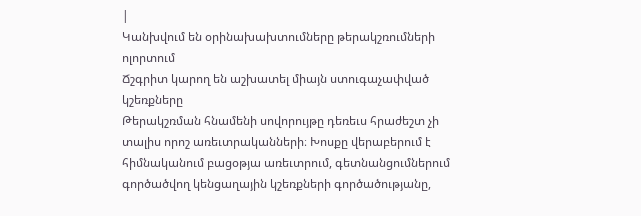|
Կանխվում են օրինախախտումները թերակշռումների ոլորտում
Ճշգրիտ կարող են աշխատել միայն ստուգաչափված կշեռքները
Թերակշռման հնամենի սովորույթը դեռեւս հրաժեշտ չի տալիս որոշ առեւտրականների։ Խոսքը վերաբերում է հիմնականում բացօթյա առեւտրում, գետնանցումներում գործածվող կենցաղային կշեռքների գործածությանը,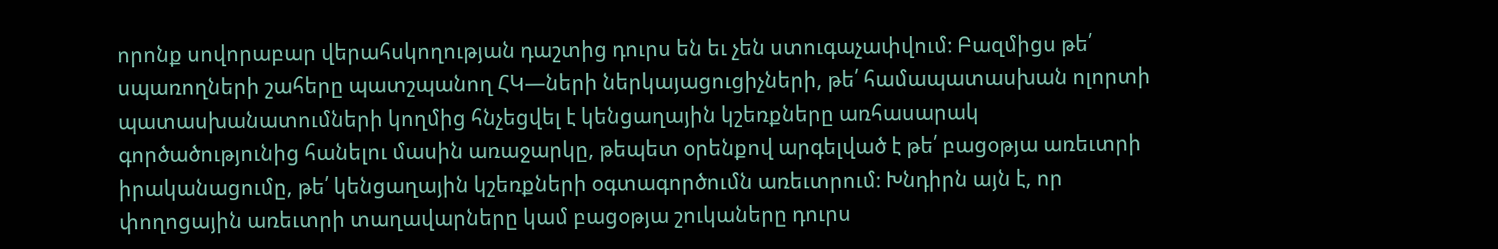որոնք սովորաբար վերահսկողության դաշտից դուրս են եւ չեն ստուգաչափվում։ Բազմիցս թե՛ սպառողների շահերը պատշպանող ՀԿ—ների ներկայացուցիչների, թե՛ համապատասխան ոլորտի պատասխանատումների կողմից հնչեցվել է կենցաղային կշեռքները առհասարակ գործածությունից հանելու մասին առաջարկը, թեպետ օրենքով արգելված է թե՛ բացօթյա առեւտրի իրականացումը, թե՛ կենցաղային կշեռքների օգտագործումն առեւտրում։ Խնդիրն այն է, որ փողոցային առեւտրի տաղավարները կամ բացօթյա շուկաները դուրս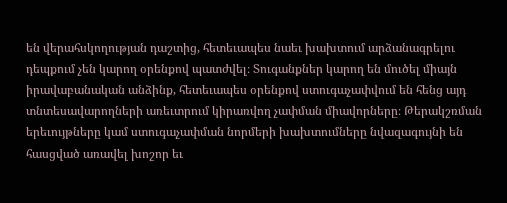են վերահսկողության դաշտից, հետեւապես նաեւ խախտում արձանագրելու դեպքում չեն կարող օրենքով պատժվել։ Տուգանքներ կարող են մուծել միայն իրավաբանական անձինք, հետեւապես օրենքով ստուգաչափվում են հենց այդ տնտեսավարողների առեւտրում կիրառվող չափման միավորները։ Թերակշռման երեւույթները կամ ստուգաչափման նորմերի խախտումները նվազագույնի են հասցված առավել խոշոր եւ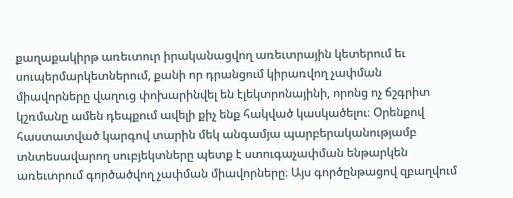քաղաքակիրթ առեւտուր իրականացվող առեւտրային կետերում եւ սուպերմարկետներում, քանի որ դրանցում կիրառվող չափման միավորները վաղուց փոխարինվել են էլեկտրոնայինի, որոնց ոչ ճշգրիտ կշռմանը ամեն դեպքում ավելի քիչ ենք հակված կասկածելու։ Օրենքով հաստատված կարգով տարին մեկ անգամյա պարբերականությամբ տնտեսավարող սուբյեկտները պետք է ստուգաչափման ենթարկեն առեւտրում գործածվող չափման միավորները։ Այս գործընթացով զբաղվում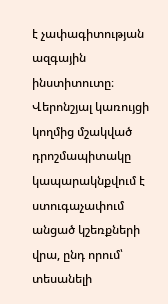է չափագիտության ազգային ինստիտուտը։ Վերոնշյալ կառույցի կողմից մշակված դրոշմապիտակը կապարակնքվում է ստուգաչափում անցած կշեռքների վրա, ընդ որում՝ տեսանելի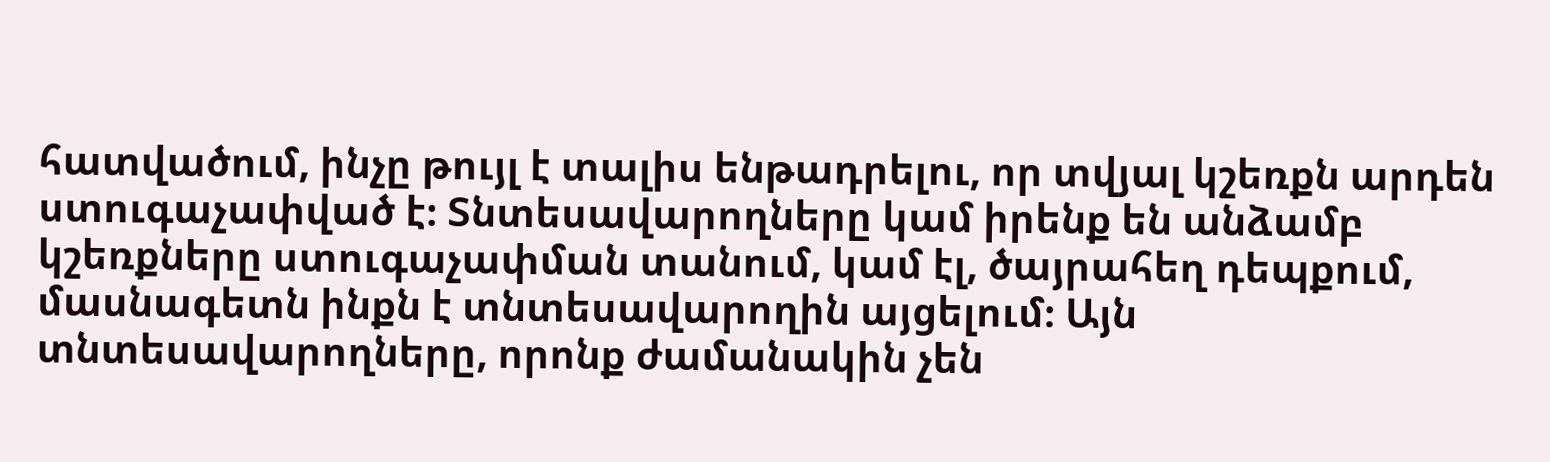հատվածում, ինչը թույլ է տալիս ենթադրելու, որ տվյալ կշեռքն արդեն ստուգաչափված է։ Տնտեսավարողները կամ իրենք են անձամբ կշեռքները ստուգաչափման տանում, կամ էլ, ծայրահեղ դեպքում, մասնագետն ինքն է տնտեսավարողին այցելում։ Այն տնտեսավարողները, որոնք ժամանակին չեն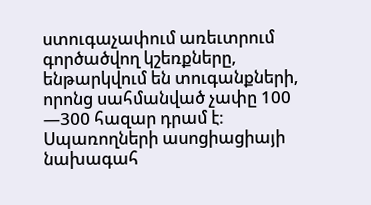ստուգաչափում առեւտրում գործածվող կշեռքները, ենթարկվում են տուգանքների, որոնց սահմանված չափը 100 —300 հազար դրամ է։ Սպառողների ասոցիացիայի նախագահ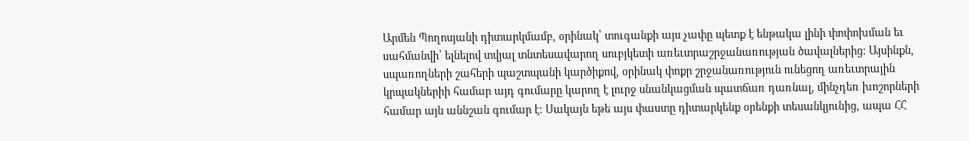Արմեն Պողոսյանի դիտարկմամբ, օրինակ՝ տուգանքի այս չափը պետք է ենթակա լինի փոփոխման եւ սահմանվի՝ ելնելով տվյալ տնտեսավարող սուբյկետի առեւտրաշրջանառության ծավալներից։ Այսինքն, սպառողների շահերի պաշտպանի կարծիքով, օրինակ փոքր շրջանառություն ունեցող առեւտրային կրպակներիի համար այդ գումարը կարող է լուրջ սնանկացման պատճառ դառնալ, մինչդեռ խոշորների համար այն աննշան գումար է։ Սակայն եթե այս փաստը դիտարկենք օրենքի տեսանկյունից, ապա ՀՀ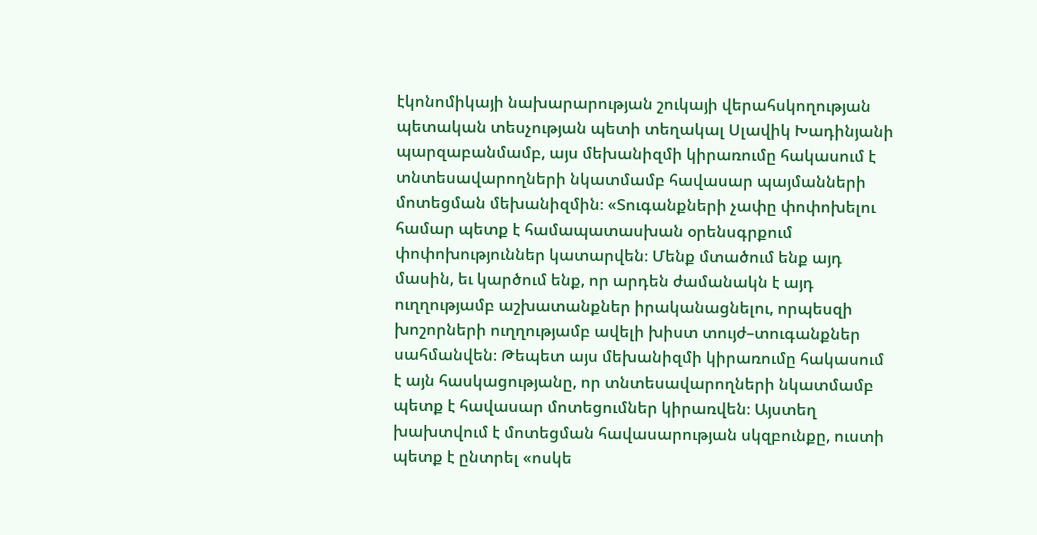էկոնոմիկայի նախարարության շուկայի վերահսկողության պետական տեսչության պետի տեղակալ Սլավիկ Խադինյանի պարզաբանմամբ, այս մեխանիզմի կիրառումը հակասում է տնտեսավարողների նկատմամբ հավասար պայմանների մոտեցման մեխանիզմին։ «Տուգանքների չափը փոփոխելու համար պետք է համապատասխան օրենսգրքում փոփոխություններ կատարվեն։ Մենք մտածում ենք այդ մասին, եւ կարծում ենք, որ արդեն ժամանակն է այդ ուղղությամբ աշխատանքներ իրականացնելու, որպեսզի խոշորների ուղղությամբ ավելի խիստ տույժ–տուգանքներ սահմանվեն։ Թեպետ այս մեխանիզմի կիրառումը հակասում է այն հասկացությանը, որ տնտեսավարողների նկատմամբ պետք է հավասար մոտեցումներ կիրառվեն։ Այստեղ խախտվում է մոտեցման հավասարության սկզբունքը, ուստի պետք է ընտրել «ոսկե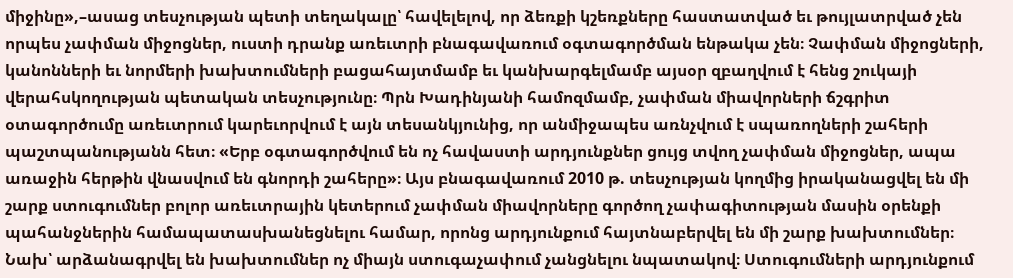միջինը»,–ասաց տեսչության պետի տեղակալը՝ հավելելով, որ ձեռքի կշեռքները հաստատված եւ թույլատրված չեն որպես չափման միջոցներ, ուստի դրանք առեւտրի բնագավառում օգտագործման ենթակա չեն։ Չափման միջոցների, կանոնների եւ նորմերի խախտումների բացահայտմամբ եւ կանխարգելմամբ այսօր զբաղվում է հենց շուկայի վերահսկողության պետական տեսչությունը։ Պրն Խադինյանի համոզմամբ, չափման միավորների ճշգրիտ օտագործումը առեւտրում կարեւորվում է այն տեսանկյունից, որ անմիջապես առնչվում է սպառողների շահերի պաշտպանությանն հետ։ «Երբ օգտագործվում են ոչ հավաստի արդյունքներ ցույց տվող չափման միջոցներ, ապա առաջին հերթին վնասվում են գնորդի շահերը»։ Այս բնագավառում 2010 թ. տեսչության կողմից իրականացվել են մի շարք ստուգումներ բոլոր առեւտրային կետերում չափման միավորները գործող չափագիտության մասին օրենքի պահանջներին համապատասխանեցնելու համար, որոնց արդյունքում հայտնաբերվել են մի շարք խախտումներ։ Նախ՝ արձանագրվել են խախտումներ ոչ միայն ստուգաչափում չանցնելու նպատակով։ Ստուգումների արդյունքում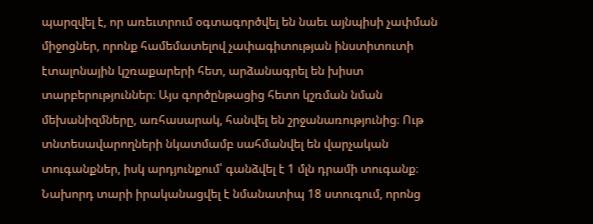պարզվել է, որ առեւտրում օգտագործվել են նաեւ այնպիսի չափման միջոցներ, որոնք համեմատելով չափագիտության ինստիտուտի էտալոնային կշռաքարերի հետ, արձանագրել են խիստ տարբերություններ։ Այս գործընթացից հետո կշռման նման մեխանիզմները, առհասարակ, հանվել են շրջանառությունից։ Ութ տնտեսավարողների նկատմամբ սահմանվել են վարչական տուգանքներ, իսկ արդյունքում՝ գանձվել է 1 մլն դրամի տուգանք։ Նախորդ տարի իրականացվել է նմանատիպ 18 ստուգում, որոնց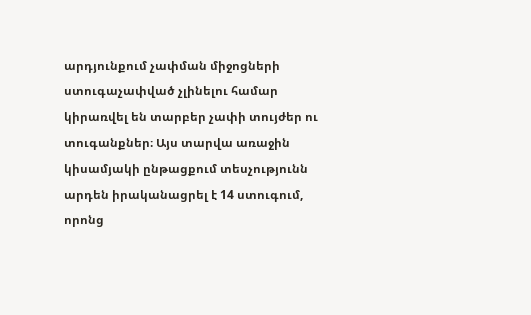արդյունքում չափման միջոցների ստուգաչափված չլինելու համար կիրառվել են տարբեր չափի տույժեր ու տուգանքներ։ Այս տարվա առաջին կիսամյակի ընթացքում տեսչությունն արդեն իրականացրել է 14 ստուգում, որոնց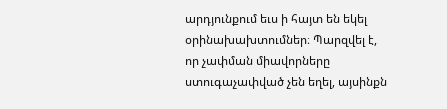արդյունքում եւս ի հայտ են եկել օրինախախտումներ։ Պարզվել է, որ չափման միավորները ստուգաչափված չեն եղել, այսինքն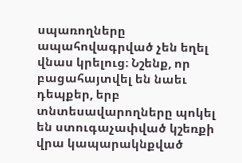սպառողները ապահովագրված չեն եղել վնաս կրելուց։ Նշենք, որ բացահայտվել են նաեւ դեպքեր, երբ տնտեսավարողները պոկել են ստուգաչափված կշեռքի վրա կապարակնքված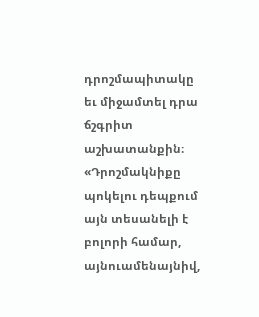դրոշմապիտակը եւ միջամտել դրա ճշգրիտ աշխատանքին։ «Դրոշմակնիքը պոկելու դեպքում այն տեսանելի է բոլորի համար, այնուամենայնիվ,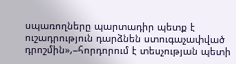սպառողները պարտադիր պետք է ուշադրություն դարձնեն ստուգաչափված դրոշմին»,–հորդորում է տեսչության պետի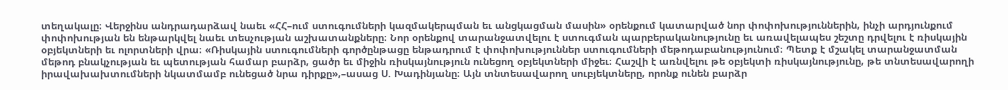տեղակալը։ Վերջինս անդրադարձավ նաեւ «ՀՀ–ում ստուգումների կազմակերպման եւ անցկացման մասին» օրենքում կատարված նոր փոփոխություններին, ինչի արդյունքում փոփոխության են ենթարկվել նաեւ տեսչության աշխատանքները։ Նոր օրենքով տարանջատվելու է ստուգման պարբերականությունը եւ առավելապես շեշտը դրվելու է ռիսկային օբյեկտների եւ ոլորտների վրա։ «Ռիսկային ստուգումների գործընթացը ենթադրում է փոփոխություններ ստուգումների մեթոդաբանությունում։ Պետք է մշակել տարանջատման մեթոդ բնակչության եւ պետության համար բարձր, ցածր եւ միջին ռիսկայնություն ունեցող օբյեկտների միջեւ։ Հաշվի է առնվելու թե օբյեկտի ռիսկայնությունը, թե տնտեսավարողի իրավախախտումների նկատմամբ ունեցած նրա դիրքը»,–ասաց Ս. Խադինյանը։ Այն տնտեսավարող սուբյեկտները, որոնք ունեն բարձր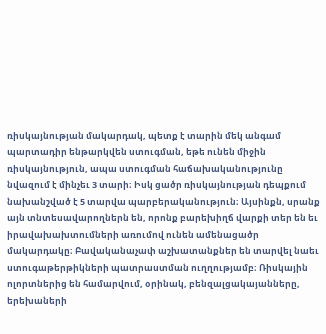ռիսկայնության մակարդակ, պետք է տարին մեկ անգամ պարտադիր ենթարկվեն ստուգման, եթե ունեն միջին ռիսկայնություն, ապա ստուգման հաճախականությունը նվազում է մինչեւ 3 տարի։ Իսկ ցածր ռիսկայնության դեպքում նախանշված է 5 տարվա պարբերականություն։ Այսինքն, սրանք այն տնտեսավարողներն են, որոնք բարեխիղճ վարքի տեր են եւ իրավախախտումների առումով ունեն ամենացածր մակարդակը։ Բավականաչափ աշխատանքներ են տարվել նաեւ ստուգաթերթիկների պատրաստման ուղղությամբ։ Ռիսկային ոլորտներից են համարվում, օրինակ, բենզալցակայանները, երեխաների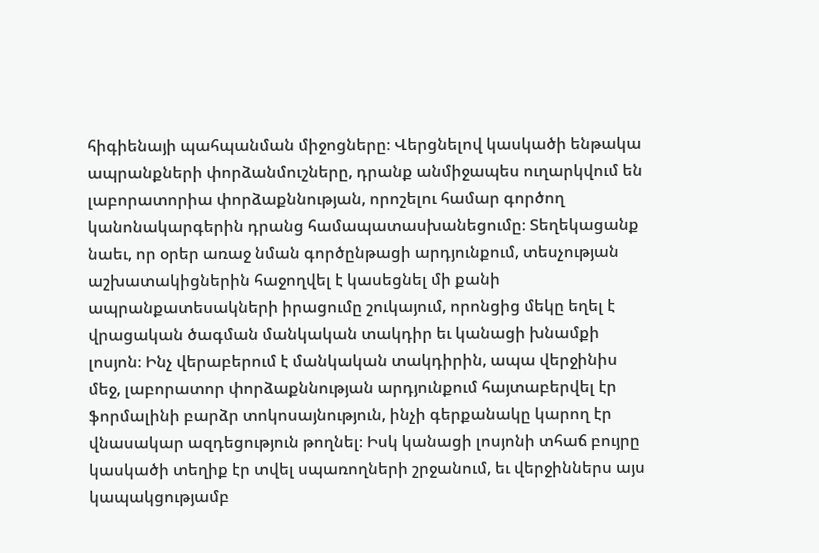հիգիենայի պահպանման միջոցները։ Վերցնելով կասկածի ենթակա ապրանքների փորձանմուշները, դրանք անմիջապես ուղարկվում են լաբորատորիա փորձաքննության, որոշելու համար գործող կանոնակարգերին դրանց համապատասխանեցումը։ Տեղեկացանք նաեւ, որ օրեր առաջ նման գործընթացի արդյունքում, տեսչության աշխատակիցներին հաջողվել է կասեցնել մի քանի ապրանքատեսակների իրացումը շուկայում, որոնցից մեկը եղել է վրացական ծագման մանկական տակդիր եւ կանացի խնամքի լոսյոն։ Ինչ վերաբերում է մանկական տակդիրին, ապա վերջինիս մեջ, լաբորատոր փորձաքննության արդյունքում հայտաբերվել էր ֆորմալինի բարձր տոկոսայնություն, ինչի գերքանակը կարող էր վնասակար ազդեցություն թողնել։ Իսկ կանացի լոսյոնի տհաճ բույրը կասկածի տեղիք էր տվել սպառողների շրջանում, եւ վերջիններս այս կապակցությամբ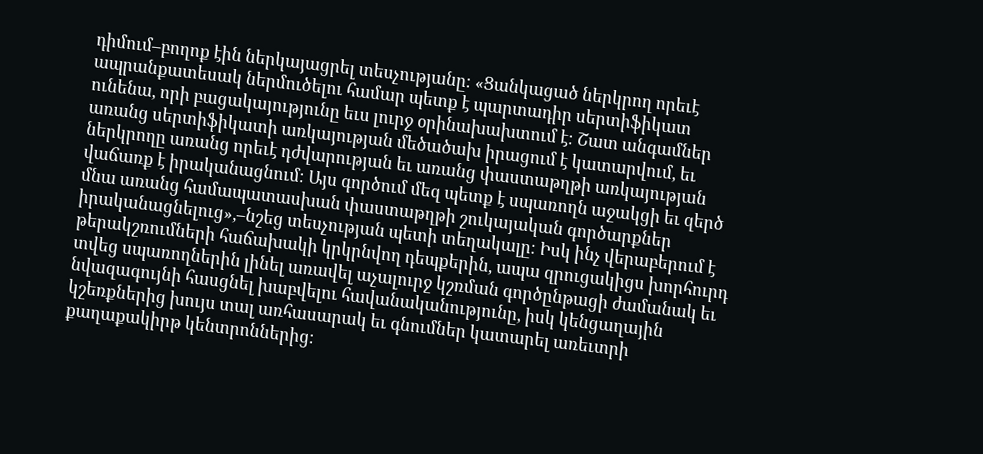դիմում–բողոք էին ներկայացրել տեսչությանը։ «Ցանկացած ներկրող որեւէ ապրանքատեսակ ներմուծելու համար պետք է պարտադիր սերտիֆիկատ ունենա, որի բացակայությունը եւս լուրջ օրինախախտում է։ Շատ անգամներ առանց սերտիֆիկատի առկայության մեծածախ իրացում է կատարվում, եւ ներկրողը առանց որեւէ դժվարության եւ առանց փաստաթղթի առկայության վաճառք է իրականացնում։ Այս գործում մեզ պետք է սպառողն աջակցի եւ զերծ մնա առանց համապատասխան փաստաթղթի շուկայական գործարքներ իրականացնելուց»,–նշեց տեսչության պետի տեղակալը։ Իսկ ինչ վերաբերում է թերակշռումների հաճախակի կրկրնվող դեպքերին, ապա զրուցակիցս խորհուրդ տվեց սպառողներին լինել առավել աչալուրջ կշռման գործընթացի ժամանակ եւ նվազագույնի հասցնել խաբվելու հավանականությունը, իսկ կենցաղային կշեռքներից խույս տալ առհասարակ եւ գնումներ կատարել առեւտրի քաղաքակիրթ կենտրոններից։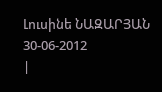Լուսինե ՆԱԶԱՐՅԱՆ
30-06-2012
|